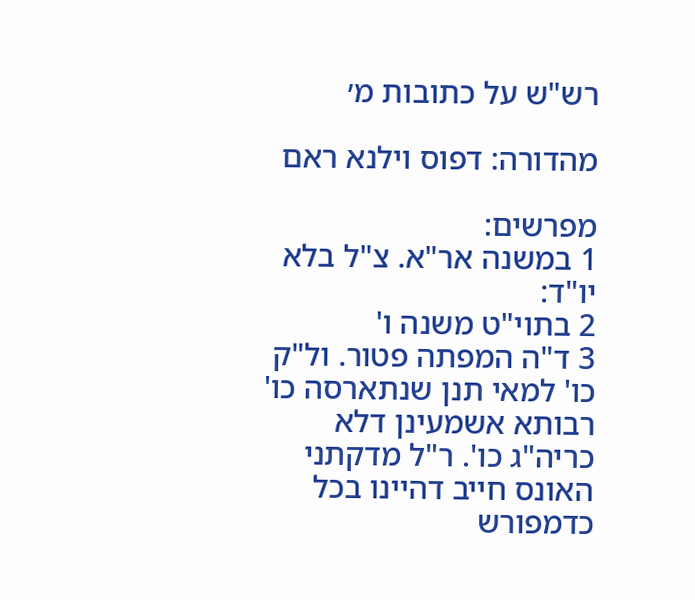רש"ש על כתובות מ׳

מהדורה: דפוס וילנא ראם

מפרשים:
1 במשנה אר"א. צ"ל בלא יו"ד:
2 בתוי"ט משנה ו'
3 ד"ה המפתה פטור. ול"ק כו' למאי תנן שנתארסה כו' רבותא אשמעינן דלא כריה"ג כו'. ר"ל מדקתני האונס חייב דהיינו בכל כדמפורש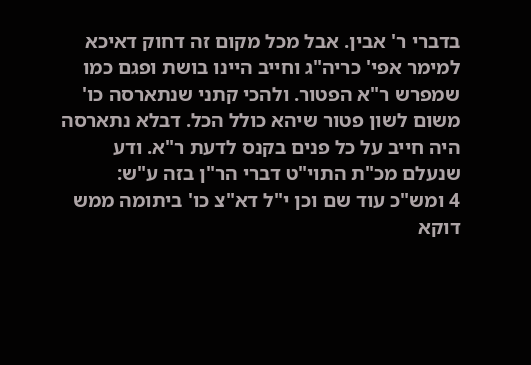בדברי ר' אבין. אבל מכל מקום זה דחוק דאיכא למימר אפי' כריה"ג וחייב היינו בושת ופגם כמו שמפרש ר"א הפטור. ולהכי קתני שנתארסה כו' משום לשון פטור שיהא כולל הכל. דבלא נתארסה היה חייב על כל פנים בקנס לדעת ר"א. ודע שנעלם מכ"ת התוי"ט דברי הר"ן בזה ע"ש:
4 ומש"כ עוד שם וכן י"ל דא"צ כו' ביתומה ממש דוקא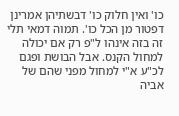כו' ואין חלוק כו' דבשתיהן אמרינן דפטור מן הכל כו'. תמוה דמאי תלי זה בזה אינהו ל"פ רק אם יכולה למחול הקנס. אבל הבושת ופגם לכ"ע א"י למחול מפני שהם של אביה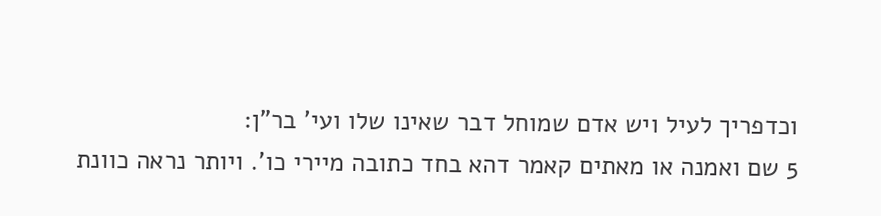וכדפריך לעיל ויש אדם שמוחל דבר שאינו שלו ועי' בר"ן:
5 שם ואמנה או מאתים קאמר דהא בחד כתובה מיירי כו'. ויותר נראה כוונת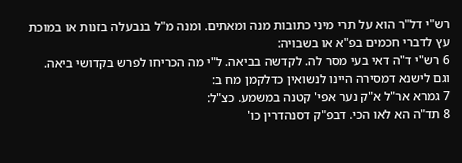רש"י דל"ר הוא על תרי מיני כתובות מנה ומאתים. ומנה מ"ל בנבעלה בזנות או במוכת עץ לדברי חכמים בפ"א או בשבויה:
6 רש"י ד"ה דאי בעי מסר לה. לקדשה בביאה. ל"י מה הכריחו לפרש בקדושי ביאה. וגם לישנא דמסירה היינו לנשואין כדלקמן מח ב:
7 גמרא אר"ל א"ק נער אפי' קטנה במשמע. כצ"ל:
8 תד"ה הא לאו הכי. דבפ"ק דסנהדרין כו'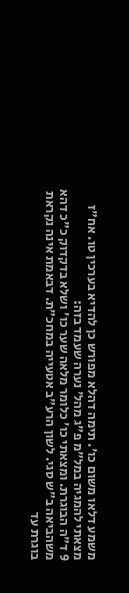משמע דלאו משום כו'. תימה דהלא מפורש כן להדיא בערכין טו. אח"ז מצאתי להמגיה במל"מ פ"ג מהל' נערה שעמד בזה:
9 ד"ה הבוגרת. ומצאתי כו' כלומר מלאה שער כו' ושלא בדקדוק כ"כ דהא משהביאה ב"ש סגי. לשון הרע"ב אטעייה במחכ"ת. דבאמת אינה נקראת בוגרת עד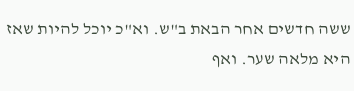ששה חדשים אחר הבאת ב"ש. וא"כ יוכל להיות שאז היא מלאה שער. ואף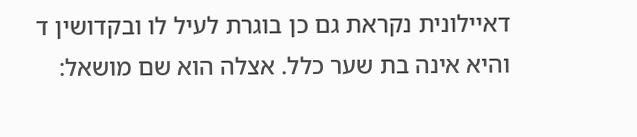דאיילונית נקראת גם כן בוגרת לעיל לו ובקדושין ד והיא אינה בת שער כלל. אצלה הוא שם מושאל: